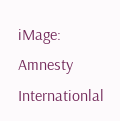iMage: Amnesty Internationlal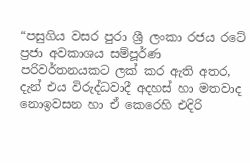“පසුගිය වසර පුරා ශ්‍රී ලංකා රජය රටේ ප්‍රජා අවකාශය සම්පූර්ණ පරිවර්තනයකට ලක් කර ඇති අතර, දැන් එය විරුද්ධවාදී අදහස් හා මතවාද නොඉවසන හා ඒ කෙරෙහි එදිරි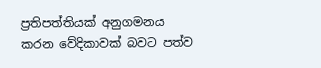ප්‍රතිපත්තියක් අනුගමනය කරන වේදිකාවක් බවට පත්ව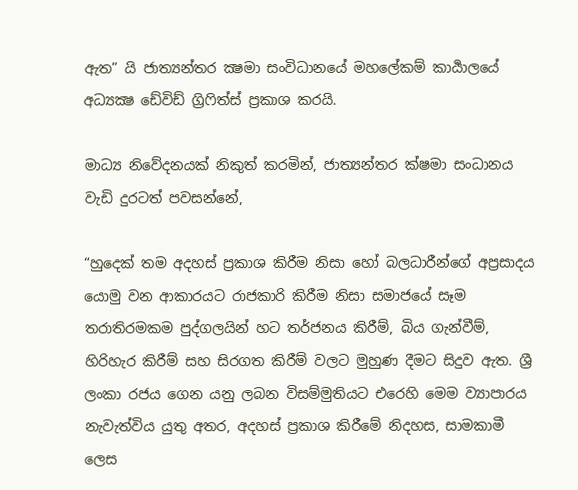ඇත” යි ජාත්‍යන්තර ක්‍ෂමා සංවිධානයේ මහලේකම් කාර්‍යාලයේ අධ්‍යක්‍ෂ ඩේවිඩ් ග්‍රිෆිත්ස් ප්‍රකාශ කරයි.

මාධ්‍ය නිවේදනයක් නිකුත් කරමින්, ජාත්‍යන්තර ක්ෂමා සංධානය වැඩි දුරටත් පවසන්නේ,

“හුදෙක් තම අදහස් ප්‍රකාශ කිරීම නිසා හෝ බලධාරීන්ගේ අප්‍රසාදය යොමු වන ආකාරයට රාජකාරි කිරීම නිසා සමාජයේ සෑම තරාතිරමකම පුද්ගලයින් හට තර්ජනය කිරීම්, බිය ගැන්වීම්, හිරිහැර කිරීම් සහ සිරගත කිරීම් වලට මුහුණ දීමට සිදුව ඇත. ශ්‍රී ලංකා රජය ගෙන යනු ලබන විසම්මුතියට එරෙහි මෙම ව්‍යාපාරය නැවැත්විය යුතු අතර, අදහස් ප්‍රකාශ කිරීමේ නිදහස, සාමකාමී ලෙස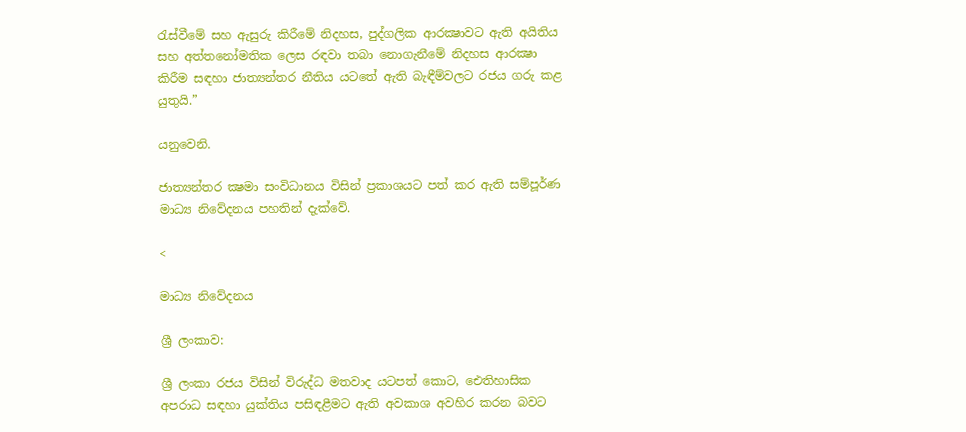රැස්වීමේ සහ ඇසුරු කිරීමේ නිදහස, පුද්ගලික ආරක්‍ෂාවට ඇති අයිතිය සහ අත්තනෝමතික ලෙස රඳවා තබා නොගැනීමේ නිදහස ආරක්‍ෂා කිරීම සඳහා ජාත්‍යන්තර නීතිය යටතේ ඇති බැඳීම්වලට රජය ගරු කළ යුතුයි.”

යනුවෙනි.

ජාත්‍යන්තර ක්‍ෂමා සංවිධානය විසින් ප්‍රකාශයට පත් කර ඇති සම්පූර්ණ මාධ්‍ය නිවේදනය පහතින් දැක්වේ.

<

මාධ්‍ය නිවේදනය

ශ්‍රී ලංකාව:

ශ්‍රී ලංකා රජය විසින් විරුද්ධ මතවාද යටපත් කොට, ඓතිහාසික අපරාධ සඳහා යුක්තිය පසිඳළීමට ඇති අවකාශ අවහිර කරන බවට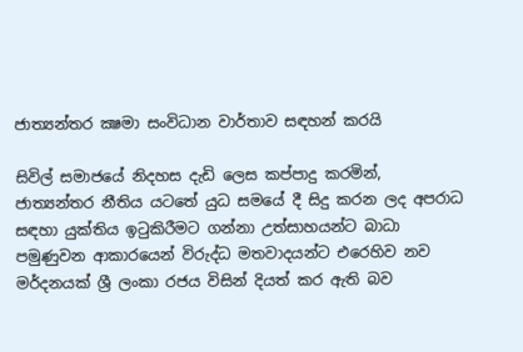ජාත්‍යන්තර ක්‍ෂමා සංවිධාන වාර්තාව සඳහන් කරයි

සිවිල් සමාජයේ නිදහස දැඩි ලෙස කප්පාදු කරමින්, ජාත්‍යන්තර නීතිය යටතේ යුධ සමයේ දී සිදු කරන ලද අපරාධ සඳහා යුක්තිය ඉටුකිරීමට ගන්නා උත්සාහයන්ට බාධා පමුණුවන ආකාරයෙන් විරුද්ධ මතවාදයන්ට එරෙහිව නව මර්දනයක් ශ්‍රී ලංකා රජය විසින් දියත් කර ඇති බව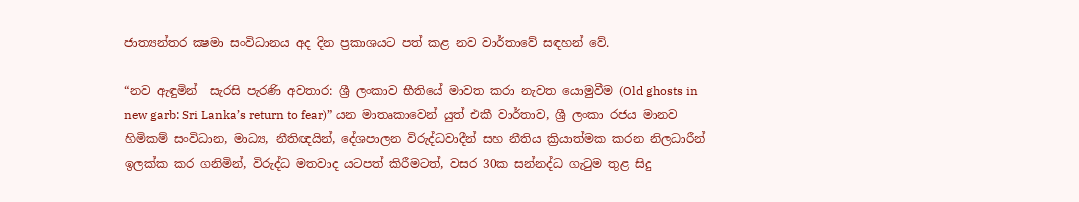ජාත්‍යන්තර ක්‍ෂමා සංවිධානය අද දින ප්‍රකාශයට පත් කළ නව වාර්තාවේ සඳහන් වේ.

“නව ඇඳුමින්  සැරසි පැරණි අවතාර: ශ්‍රී ලංකාව භීතියේ මාවත කරා නැවත යොමුවීම (Old ghosts in new garb: Sri Lanka’s return to fear)” යන මාතෘකාවෙන් යුත් එකී වාර්තාව, ශ්‍රී ලංකා රජය මානව හිමිකම් සංවිධාන, මාධ්‍ය, නීතිඥයින්, දේශපාලන විරුද්ධවාදීන් සහ නීතිය ක්‍රියාත්මක කරන නිලධාරීන් ඉලක්ක කර ගනිමින්, විරුද්ධ මතවාද යටපත් කිරීමටත්, වසර 30ක සන්නද්ධ ගැටුම තුළ සිදු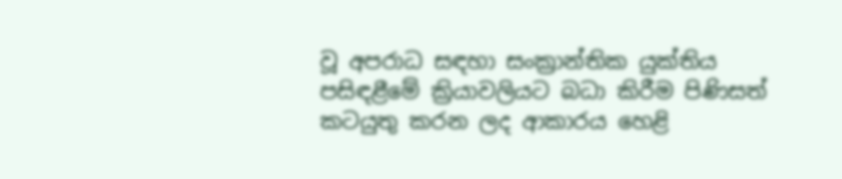වූ අපරාධ සඳහා සංක්‍රාන්තික යුක්තිය පසිඳළීමේ ක්‍රියාවලියට බධා කිරීම පිණිසත් කටයුතු කරන ලද ආකාරය හෙළි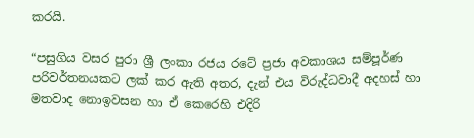කරයි.

“පසුගිය වසර පුරා ශ්‍රී ලංකා රජය රටේ ප්‍රජා අවකාශය සම්පූර්ණ පරිවර්තනයකට ලක් කර ඇති අතර, දැන් එය විරුද්ධවාදී අදහස් හා මතවාද නොඉවසන හා ඒ කෙරෙහි එදිරි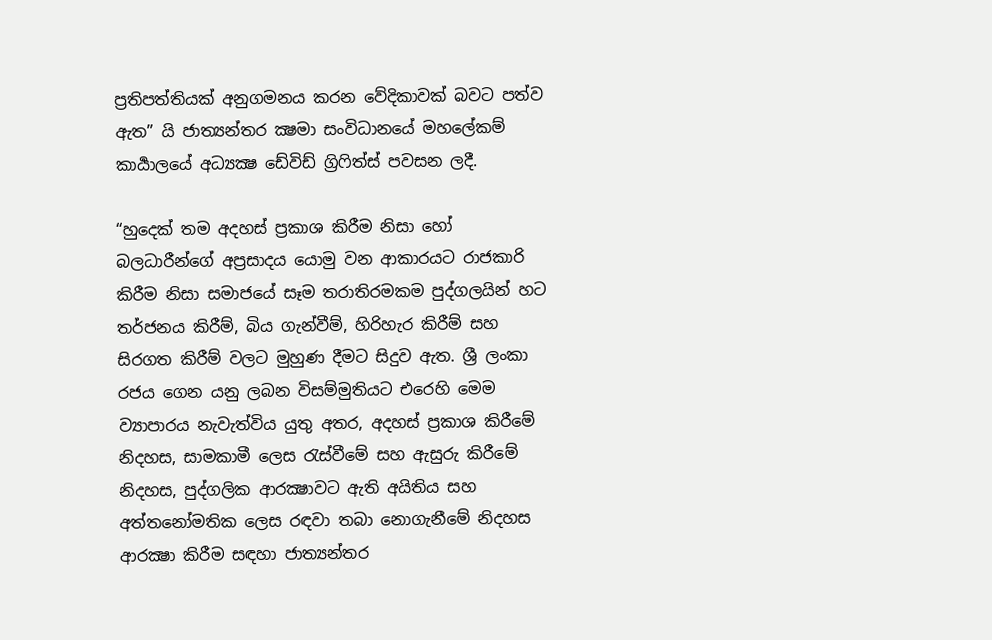ප්‍රතිපත්තියක් අනුගමනය කරන වේදිකාවක් බවට පත්ව ඇත” යි ජාත්‍යන්තර ක්‍ෂමා සංවිධානයේ මහලේකම් කාර්‍යාලයේ අධ්‍යක්‍ෂ ඩේවිඩ් ග්‍රිෆිත්ස් පවසන ලදී.

“හුදෙක් තම අදහස් ප්‍රකාශ කිරීම නිසා හෝ බලධාරීන්ගේ අප්‍රසාදය යොමු වන ආකාරයට රාජකාරි කිරීම නිසා සමාජයේ සෑම තරාතිරමකම පුද්ගලයින් හට තර්ජනය කිරීම්, බිය ගැන්වීම්, හිරිහැර කිරීම් සහ සිරගත කිරීම් වලට මුහුණ දීමට සිදුව ඇත. ශ්‍රී ලංකා රජය ගෙන යනු ලබන විසම්මුතියට එරෙහි මෙම ව්‍යාපාරය නැවැත්විය යුතු අතර, අදහස් ප්‍රකාශ කිරීමේ නිදහස, සාමකාමී ලෙස රැස්වීමේ සහ ඇසුරු කිරීමේ නිදහස, පුද්ගලික ආරක්‍ෂාවට ඇති අයිතිය සහ අත්තනෝමතික ලෙස රඳවා තබා නොගැනීමේ නිදහස ආරක්‍ෂා කිරීම සඳහා ජාත්‍යන්තර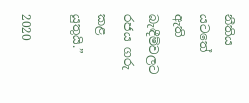නීතිය යටතේ ඇති බැඳීම්වලට රජය ගරු කළ යුතුයි.”

2020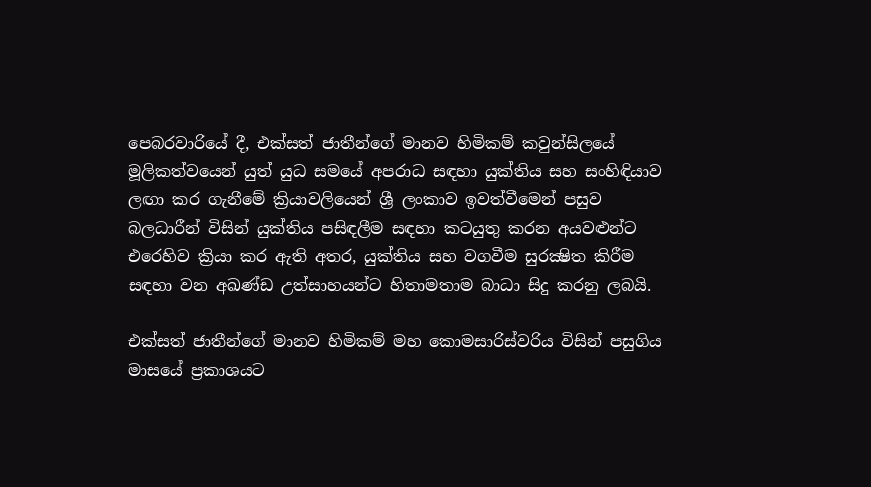පෙබරවාරියේ දී, එක්සත් ජාතීන්ගේ මානව හිමිකම් කවුන්සිලයේ මූලිකත්වයෙන් යුත් යුධ සමයේ අපරාධ සඳහා යුක්තිය සහ සංහිඳියාව ලඟා කර ගැනීමේ ක්‍රියාවලියෙන් ශ්‍රී ලංකාව ඉවත්වීමෙන් පසුව බලධාරීන් විසින් යුක්තිය පසිඳලීම සඳහා කටයුතු කරන අයවළුන්ට එරෙහිව ක්‍රියා කර ඇති අතර, යුක්තිය සහ වගවීම සුරක්‍ෂිත කිරීම සඳහා වන අඛණ්ඩ උත්සාහයන්ට හිතාමතාම බාධා සිදු කරනු ලබයි.

එක්සත් ජාතීන්ගේ මානව හිමිකම් මහ කොමසාරිස්වරිය විසින් පසුගිය මාසයේ ප්‍රකාශයට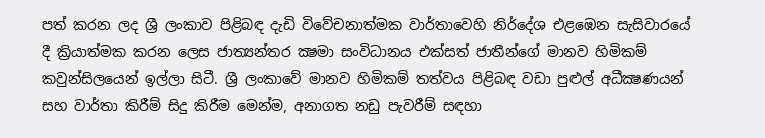පත් කරන ලද ශ්‍රී ලංකාව පිළිබඳ දැඩි විවේචනාත්මක වාර්තාවෙහි නිර්දේශ එළඹෙන සැසිවාරයේ දී ක්‍රියාත්මක කරන ලෙස ජාත්‍යන්තර ක්‍ෂමා සංවිධානය එක්සත් ජාතීන්ගේ මානව හිමිකම් කවුන්සිලයෙන් ඉල්ලා සිටී. ශ්‍රී ලංකාවේ මානව හිමිකම් තත්වය පිළිබඳ වඩා පුළුල් අධීක්‍ෂණයන් සහ වාර්තා කිරීම් සිදු කිරීම මෙන්ම, අනාගත නඩු පැවරීම් සඳහා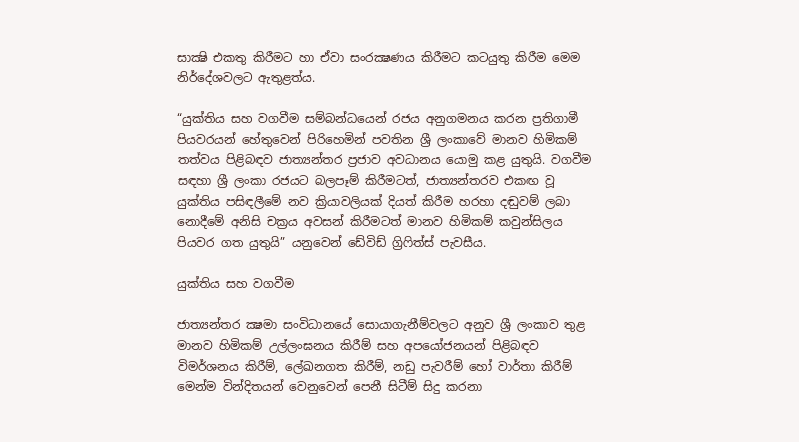සාක්‍ෂි එකතු කිරීමට හා ඒවා සංරක්‍ෂණය කිරීමට කටයුතු කිරීම මෙම නිර්දේශවලට ඇතුළත්ය.

“යුක්තිය සහ වගවීම සම්බන්ධයෙන් රජය අනුගමනය කරන ප්‍රතිගාමී පියවරයන් හේතුවෙන් පිරිහෙමින් පවතින ශ්‍රී ලංකාවේ මානව හිමිකම් තත්වය පිළිබඳව ජාත්‍යන්තර ප්‍රජාව අවධානය යොමු කළ යුතුයි. වගවීම සඳහා ශ්‍රී ලංකා රජයට බලපෑම් කිරීමටත්, ජාත්‍යන්තරව එකඟ වූ යුක්තිය පසිඳලීමේ නව ක්‍රියාවලියක් දියත් කිරීම හරහා දඬුවම් ලබා නොදීමේ අනිසි චක්‍රය අවසන් කිරීමටත් මානව හිමිකම් කවුන්සිලය පියවර ගත යුතුයි” යනුවෙන් ඩේවිඩ් ග්‍රිෆිත්ස් පැවසීය.

යුක්තිය සහ වගවීම

ජාත්‍යන්තර ක්‍ෂමා සංවිධානයේ සොයාගැනීම්වලට අනුව ශ්‍රී ලංකාව තුළ මානව හිමිකම් උල්ලංඝනය කිරීම් සහ අපයෝජනයන් පිළිබඳව විමර්ශනය කිරීම්, ලේඛනගත කිරීම්, නඩු පැවරීම් හෝ වාර්තා කිරීම් මෙන්ම වින්දිතයන් වෙනුවෙන් පෙනී සිටීම් සිදු කරනා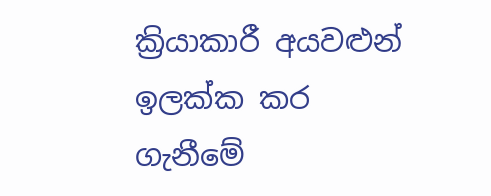ක්‍රියාකාරී අයවළුන් ඉලක්ක කර ගැනීමේ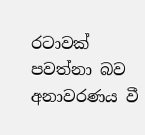රටාවක් පවත්නා බව අනාවරණය වී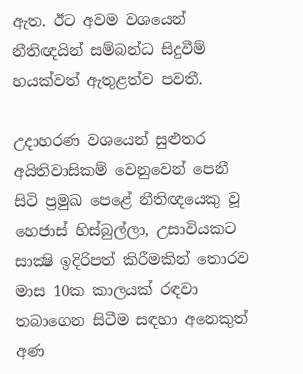ඇත. ඊට අවම වශයෙන් නීතිඥයින් සම්බන්ධ සිදුවීම් හයක්වත් ඇතුළත්ව පවතී.

උදාහරණ වශයෙන් සුළුතර අයිතිවාසිකම් වෙනුවෙන් පෙනී සිටි ප්‍රමුඛ පෙළේ නීතිඥයෙකු වූ හෙජාස් හිස්බුල්ලා, උසාවියකට සාක්‍ෂි ඉදිරිපත් කිරීමකින් තොරව මාස 10ක කාලයක් රඳවා තබාගෙන සිටීම සඳහා අනෙකුත් අණ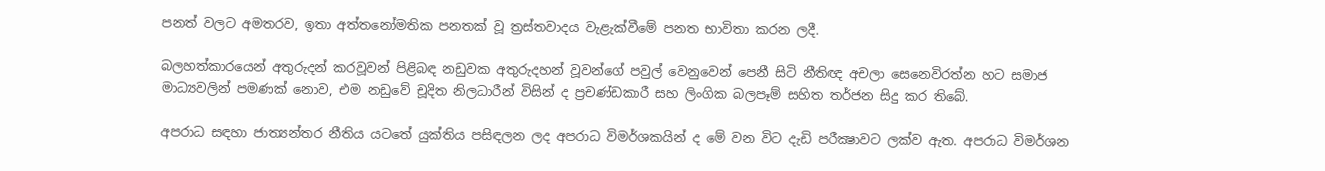පනත් වලට අමතරව, ඉතා අත්තනෝමතික පනතක් වූ ත්‍රස්තවාදය වැළැක්වීමේ පනත භාවිතා කරන ලදී.

බලහත්කාරයෙන් අතුරුදන් කරවූවන් පිළිබඳ නඩුවක අතුරුදහන් වූවන්ගේ පවුල් වෙනුවෙන් පෙනී සිටි නීතිඥ අචලා සෙනෙවිරත්න හට සමාජ මාධ්‍යවලින් පමණක් නොව, එම නඩුවේ චූදිත නිලධාරීන් විසින් ද ප්‍රචණ්ඩකාරී සහ ලිංගික බලපෑම් සහිත තර්ජන සිදු කර තිබේ.

අපරාධ සඳහා ජාත්‍යන්තර නීතිය යටතේ යුක්තිය පසිඳලන ලද අපරාධ විමර්ශකයින් ද මේ වන විට දැඩි පරීක්‍ෂාවට ලක්ව ඇත. අපරාධ විමර්ශන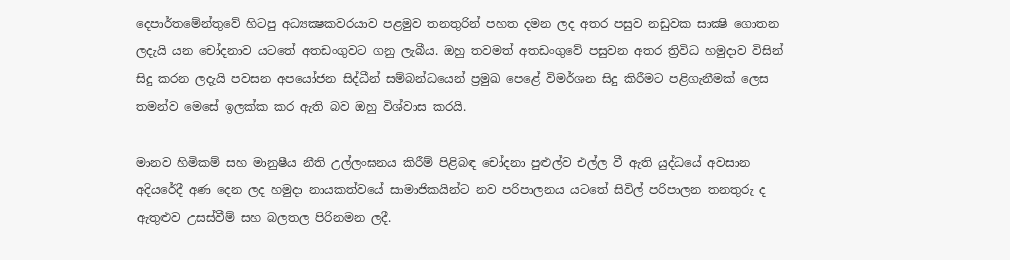දෙපාර්තමේන්තුවේ හිටපු අධ්‍යක්‍ෂකවරයාව පළමුව තනතුරින් පහත දමන ලද අතර පසුව නඩුවක සාක්‍ෂි ගොතන ලදැයි යන චෝදනාව යටතේ අතඩංගුවට ගනු ලැබීය. ඔහු තවමත් අතඩංගුවේ පසුවන අතර ත්‍රිවිධ හමුදාව විසින් සිදු කරන ලදැයි පවසන අපයෝජන සිද්ධීන් සම්බන්ධයෙන් ප්‍රමුඛ පෙළේ විමර්ශන සිදු කිරීමට පළිගැනීමක් ලෙස තමන්ව මෙසේ ඉලක්ක කර ඇති බව ඔහු විශ්වාස කරයි.

මානව හිමිකම් සහ මානුෂීය නීති උල්ලංඝනය කිරීම් පිළිබඳ චෝදනා පුළුල්ව එල්ල වී ඇති යුද්ධයේ අවසාන අදියරේදී අණ දෙන ලද හමුදා නායකත්වයේ සාමාජිකයින්ට නව පරිපාලනය යටතේ සිවිල් පරිපාලන තනතුරු ද ඇතුළුව උසස්වීම් සහ බලතල පිරිනමන ලදී.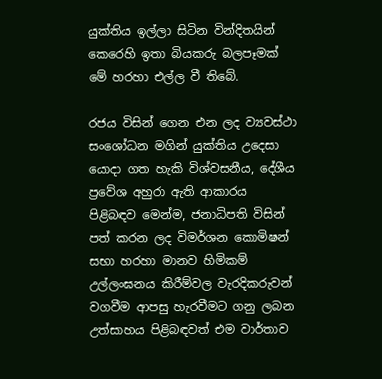යුක්තිය ඉල්ලා සිටින වින්දිතයින් කෙරෙහි ඉතා බියකරු බලපෑමක් මේ හරහා එල්ල වී තිබේ.

රජය විසින් ගෙන එන ලද ව්‍යවස්ථා සංශෝධන මගින් යුක්තිය උදෙසා යොදා ගත හැකි විශ්වසනීය, දේශීය ප්‍රවේශ අහුරා ඇති ආකාරය පිළිබඳව මෙන්ම, ජනාධිපති විසින් පත් කරන ලද විමර්ශන කොමිෂන් සභා හරහා මානව හිමිකම් උල්ලංඝනය කිරීම්වල වැරදිකරුවන් වගවීම ආපසු හැරවීමට ගනු ලබන උත්සාහය පිළිබඳවත් එම වාර්තාව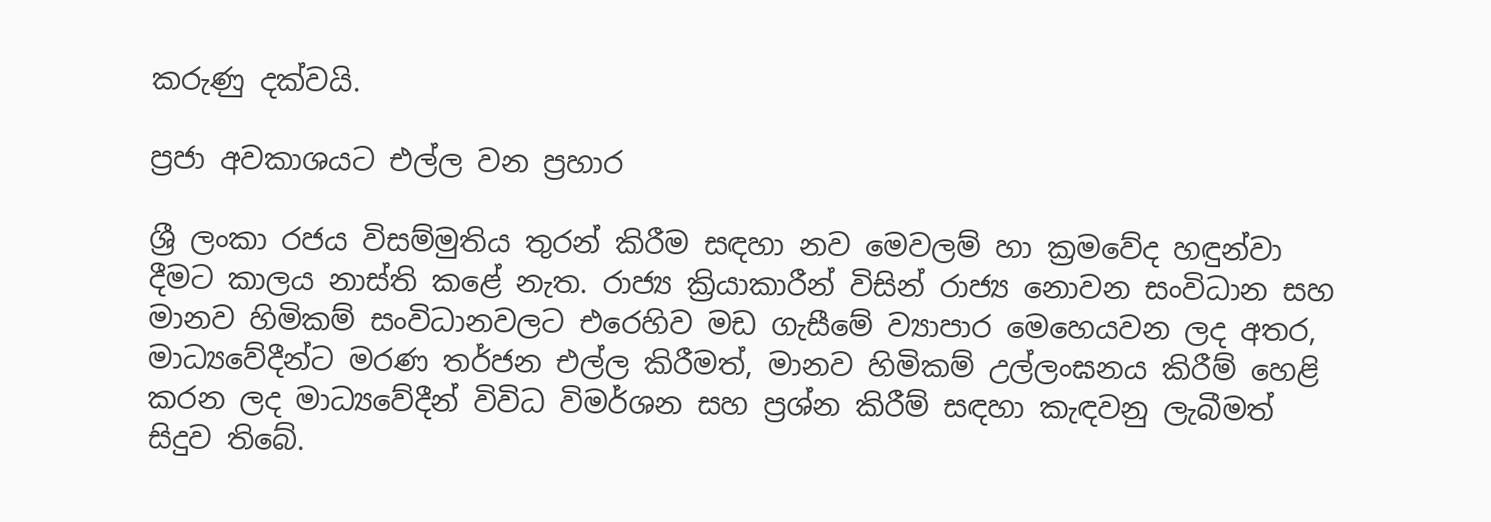කරුණු දක්වයි.

ප්‍රජා අවකාශයට එල්ල වන ප්‍රහාර

ශ්‍රී ලංකා රජය විසම්මුතිය තුරන් කිරීම සඳහා නව මෙවලම් හා ක්‍රමවේද හඳුන්වා දීමට කාලය නාස්ති කළේ නැත. රාජ්‍ය ක්‍රියාකාරීන් විසින් රාජ්‍ය නොවන සංවිධාන සහ මානව හිමිකම් සංවිධානවලට එරෙහිව මඩ ගැසීමේ ව්‍යාපාර මෙහෙයවන ලද අතර, මාධ්‍යවේදීන්ට මරණ තර්ජන එල්ල කිරීමත්, මානව හිමිකම් උල්ලංඝනය කිරීම් හෙළි කරන ලද මාධ්‍යවේදීන් විවිධ විමර්ශන සහ ප්‍රශ්න කිරීම් සඳහා කැඳවනු ලැබීමත් සිදුව තිබේ.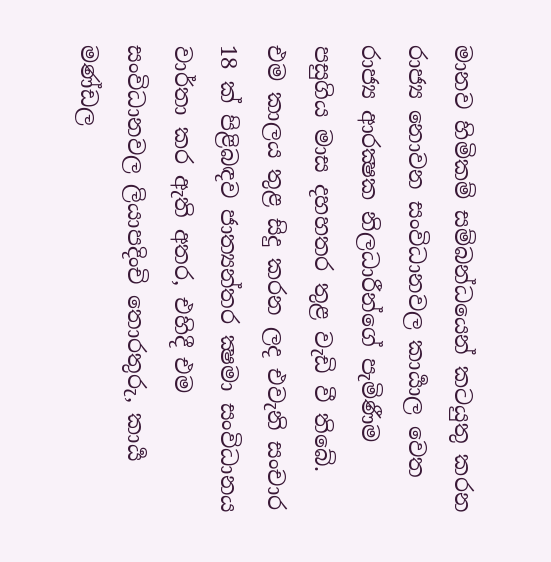මානව හිමිකම් සම්බන්ධයෙන් කටයුතු කරන රාජ්‍ය නොවන සංවිධානවල කාර්‍යාල වෙත රාජ්‍ය ආරක්‍ෂක නිලධාරීන්ගේ පැමිණීම පසුගිය මාස දහහතර තුළ වැඩි වී තිබේ. එම කාලය තුළ සිදු කරන ලද එවැනි සංචාර 18 ක් පිළිබඳව ජාත්‍යන්තර ක්‍ෂමා සංවිධානය වාර්තා කර ඇති අතර, එහිදී එම සංවිධානවල ලියාපදිංචි තොරතුරු, කාර්‍ය මණ්ඩල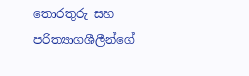තොරතුරු සහ පරිත්‍යාගශීලීන්ගේ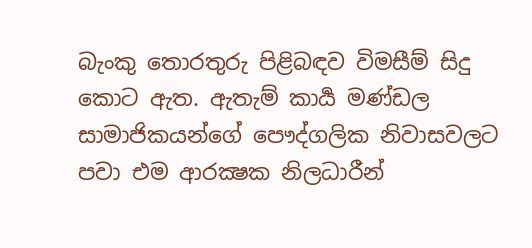බැංකු තොරතුරු පිළිබඳව විමසීම් සිදු කොට ඇත. ඇතැම් කාර්‍ය මණ්ඩල සාමාජිකයන්ගේ පෞද්ගලික නිවාසවලට පවා එම ආරක්‍ෂක නිලධාරීන්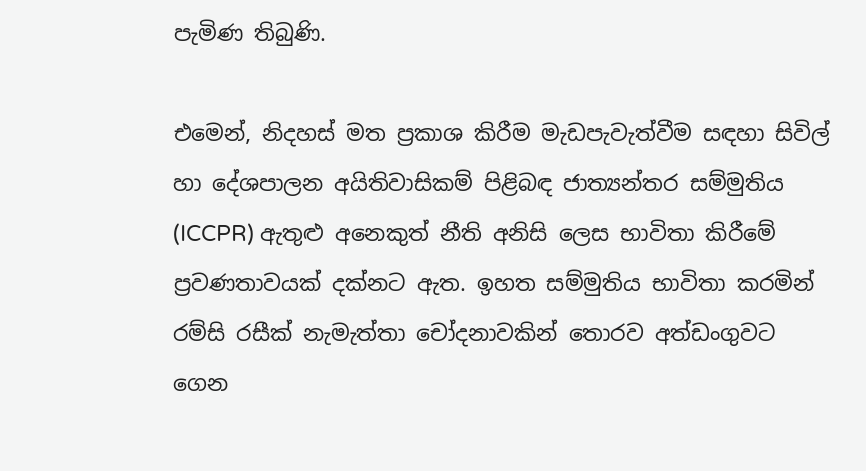පැමිණ තිබුණි.

එමෙන්, නිදහස් මත ප්‍රකාශ කිරීම මැඩපැවැත්වීම සඳහා සිවිල් හා දේශපාලන අයිතිවාසිකම් පිළිබඳ ජාත්‍යන්තර සම්මුතිය (ICCPR) ඇතුළු අනෙකුත් නීති අනිසි ලෙස භාවිතා කිරීමේ ප්‍රවණතාවයක් දක්නට ඇත. ඉහත සම්මුතිය භාවිතා කරමින් රම්සි රසීක් නැමැත්තා චෝදනාවකින් තොරව අත්ඩංගුවට ගෙන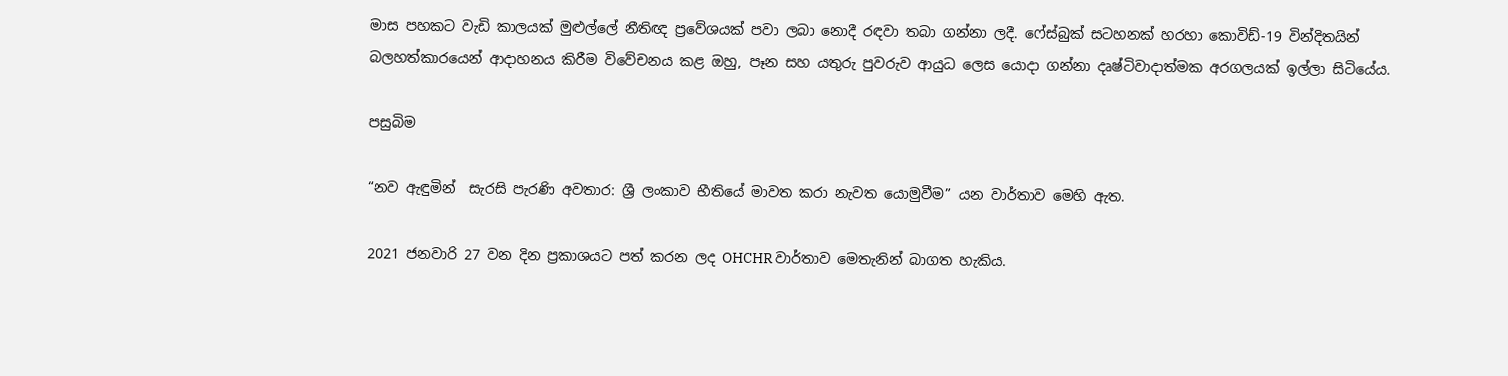මාස පහකට වැඩි කාලයක් මුළුල්ලේ නීතිඥ ප්‍රවේශයක් පවා ලබා නොදී රඳවා තබා ගන්නා ලදී. ෆේස්බුක් සටහනක් හරහා කොවිඩ්-19 වින්දිතයින් බලහත්කාරයෙන් ආදාහනය කිරීම විවේචනය කළ ඔහු, පෑන සහ යතුරු පුවරුව ආයුධ ලෙස යොදා ගන්නා දෘෂ්ටිවාදාත්මක අරගලයක් ඉල්ලා සිටියේය.

පසුබිම

“නව ඇඳුමින්  සැරසි පැරණි අවතාර: ශ්‍රී ලංකාව භීතියේ මාවත කරා නැවත යොමුවීම” යන වාර්තාව මෙහි ඇත.

2021 ජනවාරි 27 වන දින ප්‍රකාශයට පත් කරන ලද OHCHR වාර්තාව මෙතැනින් බාගත හැකිය.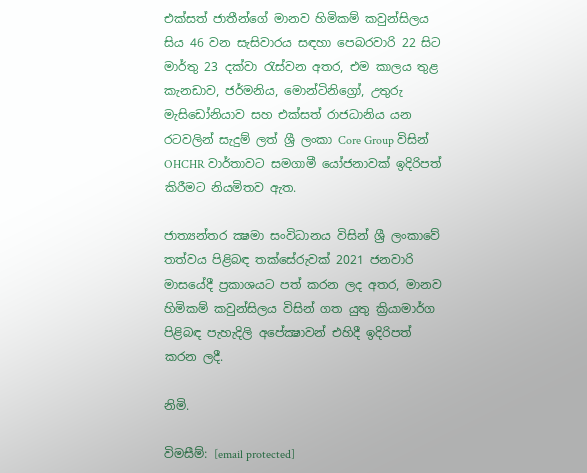එක්සත් ජාතීන්ගේ මානව හිමිකම් කවුන්සිලය සිය 46 වන සැසිවාරය සඳහා පෙබරවාරි 22 සිට මාර්තු 23 දක්වා රැස්වන අතර, එම කාලය තුළ කැනඩාව, ජර්මනිය, මොන්ටිනිග්‍රෝ, උතුරු මැසිඩෝනියාව සහ එක්සත් රාජධානිය යන රටවලින් සැදුම් ලත් ශ්‍රී ලංකා Core Group විසින් OHCHR වාර්තාවට සමගාමී යෝජනාවක් ඉදිරිපත් කිරීමට නියමිතව ඇත.

ජාත්‍යන්තර ක්‍ෂමා සංවිධානය විසින් ශ්‍රී ලංකාවේ තත්වය පිළිබඳ තක්සේරුවක් 2021 ජනවාරි මාසයේදී ප්‍රකාශයට පත් කරන ලද අතර, මානව හිමිකම් කවුන්සිලය විසින් ගත යුතු ක්‍රියාමාර්ග පිළිබඳ පැහැදිලි අපේක්‍ෂාවන් එහිදී ඉදිරිපත් කරන ලදී.

නිමි.

විමසීම්: [email protected]